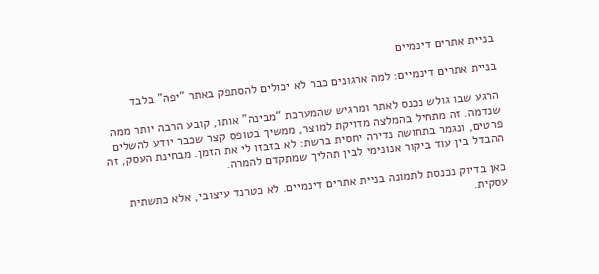בניית אתרים דינמיים

בניית אתרים דינמיים: למה ארגונים כבר לא יכולים להסתפק באתר “יפה” בלבד

הרגע שבו גולש נכנס לאתר ומרגיש שהמערכת “מבינה” אותו, קובע הרבה יותר ממה שנדמה. זה מתחיל בהמלצה מדויקת למוצר, ממשיך בטופס קצר שכבר יודע להשלים פרטים, ונגמר בתחושה נדירה יחסית ברשת: לא בזבזו לי את הזמן. מבחינת העסק, זה ההבדל בין עוד ביקור אנונימי לבין תהליך שמתקדם להמרה.

כאן בדיוק נכנסת לתמונה בניית אתרים דינמיים. לא כטרנד עיצובי, אלא כתשתית עסקית.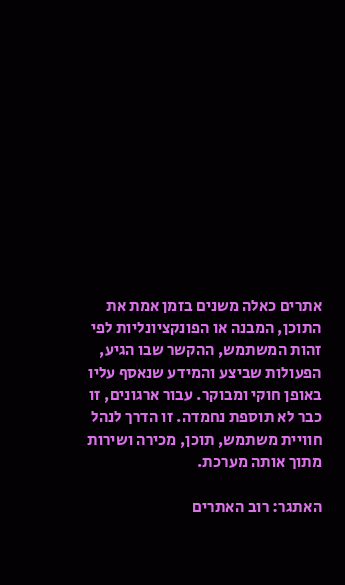אתרים כאלה משנים בזמן אמת את התוכן, המבנה או הפונקציונליות לפי זהות המשתמש, ההקשר שבו הגיע, הפעולות שביצע והמידע שנאסף עליו באופן חוקי ומבוקר. עבור ארגונים, זו כבר לא תוספת נחמדה. זו הדרך לנהל חוויית משתמש, תוכן, מכירה ושירות מתוך אותה מערכת.

האתגר: רוב האתרים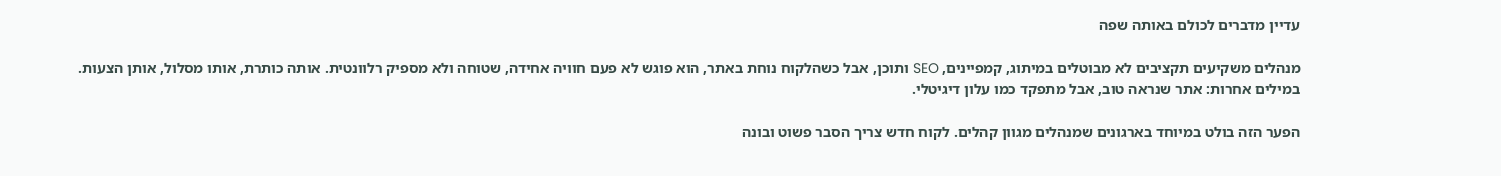עדיין מדברים לכולם באותה שפה

מנהלים משקיעים תקציבים לא מבוטלים במיתוג, קמפיינים, SEO ותוכן, אבל כשהלקוח נוחת באתר, הוא פוגש לא פעם חוויה אחידה, שטוחה ולא מספיק רלוונטית. אותה כותרת, אותו מסלול, אותן הצעות. במילים אחרות: אתר שנראה טוב, אבל מתפקד כמו עלון דיגיטלי.

הפער הזה בולט במיוחד בארגונים שמנהלים מגוון קהלים. לקוח חדש צריך הסבר פשוט ובונה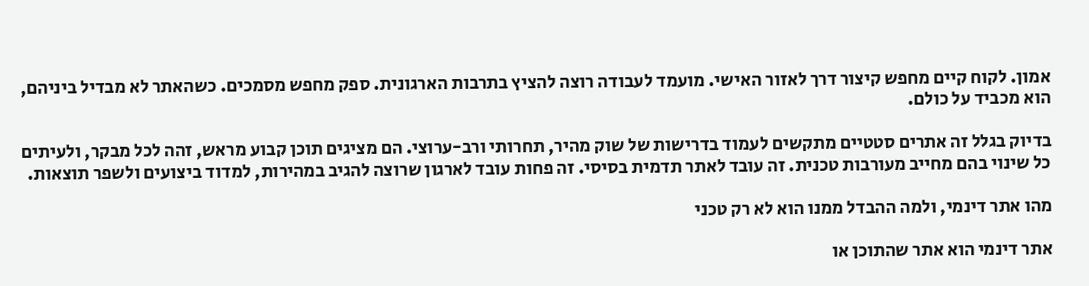אמון. לקוח קיים מחפש קיצור דרך לאזור האישי. מועמד לעבודה רוצה להציץ בתרבות הארגונית. ספק מחפש מסמכים. כשהאתר לא מבדיל ביניהם, הוא מכביד על כולם.

בדיוק בגלל זה אתרים סטטיים מתקשים לעמוד בדרישות של שוק מהיר, תחרותי ורב-ערוצי. הם מציגים תוכן קבוע מראש, זהה לכל מבקר, ולעיתים כל שינוי בהם מחייב מעורבות טכנית. זה עובד לאתר תדמית בסיסי. זה פחות עובד לארגון שרוצה להגיב במהירות, למדוד ביצועים ולשפר תוצאות.

מהו אתר דינמי, ולמה ההבדל ממנו הוא לא רק טכני

אתר דינמי הוא אתר שהתוכן או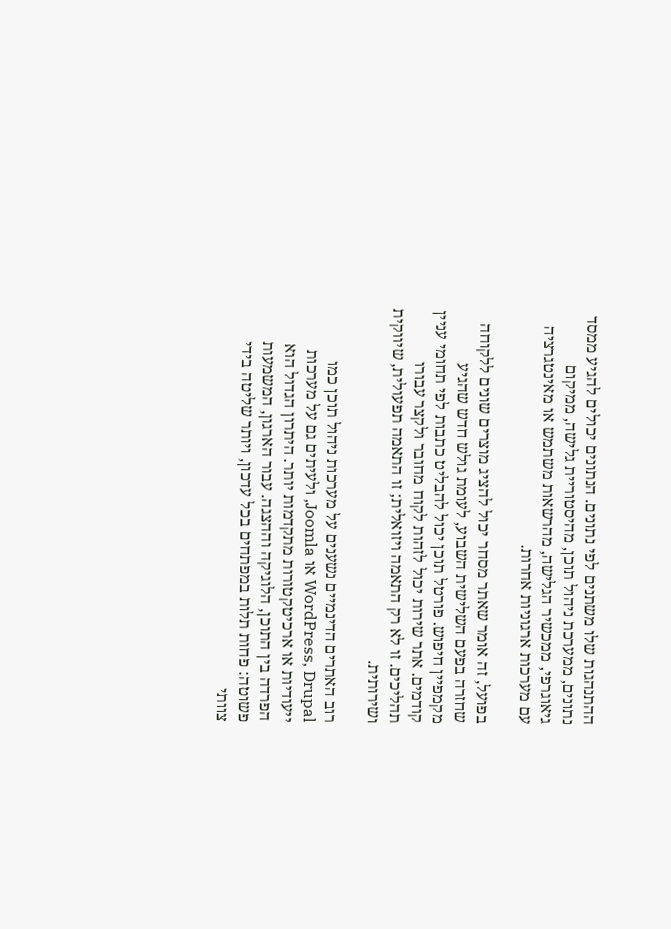ההתנהגות שלו משתנים לפי נתונים. הנתונים יכולים להגיע ממסד נתונים, ממערכת ניהול תוכן, מהיסטוריית גלישה, ממיקום גיאוגרפי, ממכשיר הגלישה, מהרשאות משתמש או מאינטגרציה עם מערכות ארגוניות אחרות.

בפועל, זה אומר שאתר מסחר יכול להציג מוצרים שונים ללקוחה שחזרה בפעם השלישית השבוע, לעומת גולש חדש שהגיע מקמפיין חיפוש. פורטל תוכן יכול להבליט כתבות לפי תחומי עניין קודמים. אתר שירות יכול לזהות לקוח מחובר ולקצר עבורו תהליכים. זו לא רק התאמה ויזואלית; זו התאמה תפעולית, שיווקית ושירותית.

רוב האתרים הדינמיים נשענים על מערכות ניהול תוכן כמו WordPress, Drupal או Joomla, ולעיתים גם על מערכות ייעודיות או ארכיטקטורות מתקדמות יותר. היתרון הגדול הוא הפרדה בין התוכן, הלוגיקה וההצגה. עבור הארגון, המשמעות פשוטה: פחות תלות במפתחים בכל עדכון, ויותר שליטה בידי צוותי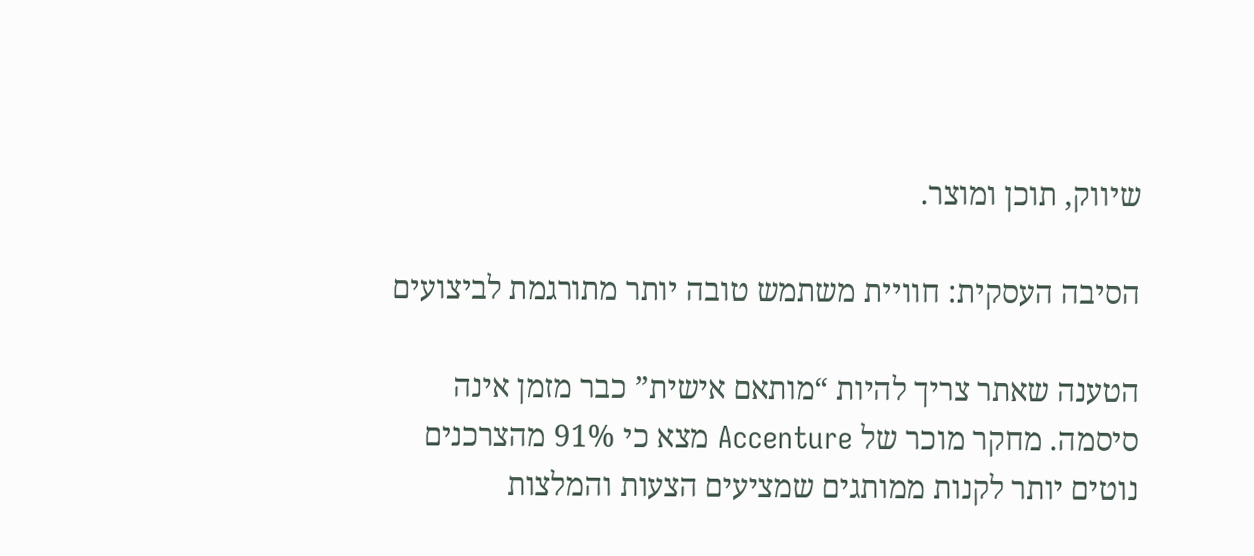שיווק, תוכן ומוצר.

הסיבה העסקית: חוויית משתמש טובה יותר מתורגמת לביצועים

הטענה שאתר צריך להיות “מותאם אישית” כבר מזמן אינה סיסמה. מחקר מוכר של Accenture מצא כי 91% מהצרכנים נוטים יותר לקנות ממותגים שמציעים הצעות והמלצות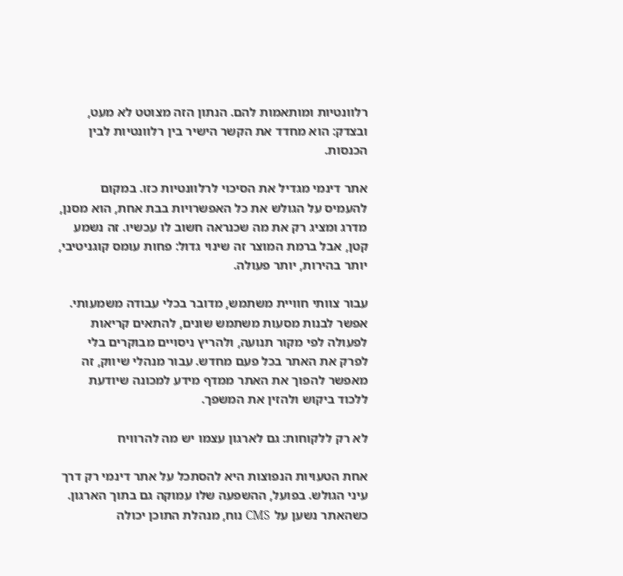רלוונטיות ומותאמות להם. הנתון הזה מצוטט לא מעט, ובצדק: הוא מחדד את הקשר הישיר בין רלוונטיות לבין הכנסות.

אתר דינמי מגדיל את הסיכוי לרלוונטיות כזו. במקום להעמיס על הגולש את כל האפשרויות בבת אחת, הוא מסנן, מדרג ומציג רק את מה שכנראה חשוב לו עכשיו. זה נשמע קטן, אבל ברמת המוצר זה שינוי גדול: פחות עומס קוגניטיבי, יותר בהירות, יותר פעולה.

עבור צוותי חוויית משתמש, מדובר בכלי עבודה משמעותי. אפשר לבנות מסעות משתמש שונים, להתאים קריאות לפעולה לפי מקור תנועה, ולהריץ ניסויים מבוקרים בלי לפרק את האתר בכל פעם מחדש. עבור מנהלי שיווק, זה מאפשר להפוך את האתר ממדף מידע למכונה שיודעת ללכוד ביקוש ולהזין את המשפך.

לא רק ללקוחות: גם לארגון עצמו יש מה להרוויח

אחת הטעויות הנפוצות היא להסתכל על אתר דינמי רק דרך עיני הגולש. בפועל, ההשפעה שלו עמוקה גם בתוך הארגון. כשהאתר נשען על CMS נוח, מנהלת התוכן יכולה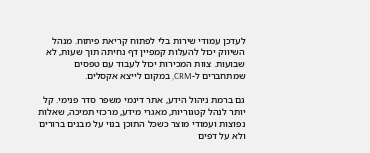לעדכן עמודי שירות בלי לפתוח קריאת פיתוח. מנהל השיווק יכול להעלות קמפיין דף נחיתה תוך שעות, לא שבועות. צוות המכירות יכול לעבוד עם טפסים שמתחברים ל-CRM, במקום לייצא אקסלים.

גם ברמת ניהול הידע, אתר דינמי משפר סדר פנימי. קל יותר לנהל קטגוריות, מאגרי מידע, מרכזי תמיכה, שאלות נפוצות ועמודי מוצר כשכל התוכן בנוי על מבנים ברורים ולא על דפים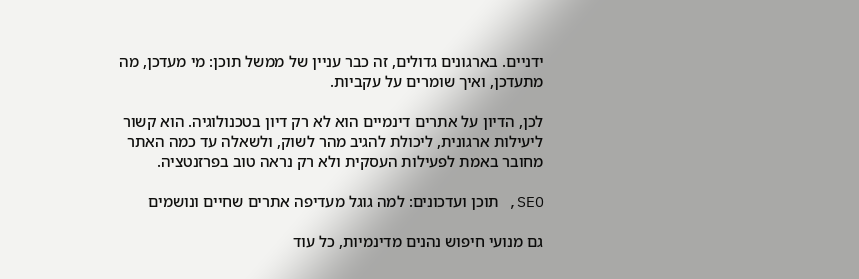ידניים. בארגונים גדולים, זה כבר עניין של ממשל תוכן: מי מעדכן, מה מתעדכן, ואיך שומרים על עקביות.

לכן, הדיון על אתרים דינמיים הוא לא רק דיון בטכנולוגיה. הוא קשור ליעילות ארגונית, ליכולת להגיב מהר לשוק, ולשאלה עד כמה האתר מחובר באמת לפעילות העסקית ולא רק נראה טוב בפרזנטציה.

SEO, תוכן ועדכונים: למה גוגל מעדיפה אתרים שחיים ונושמים

גם מנועי חיפוש נהנים מדינמיות, כל עוד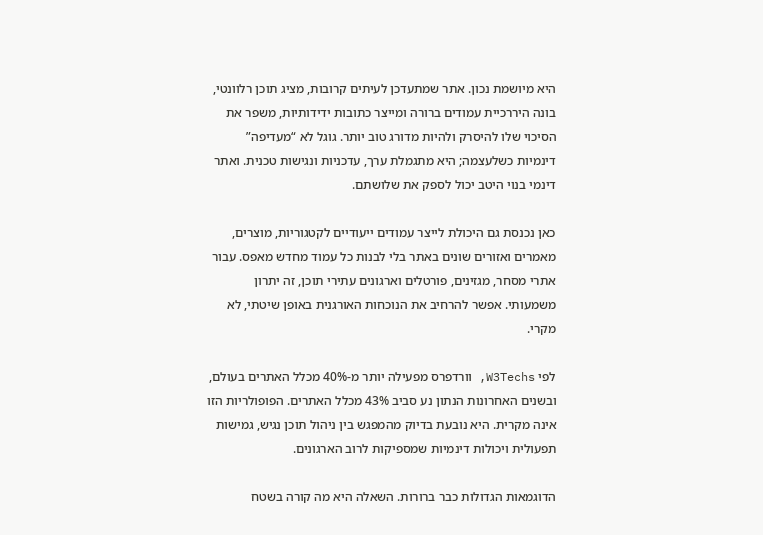היא מיושמת נכון. אתר שמתעדכן לעיתים קרובות, מציג תוכן רלוונטי, בונה היררכיית עמודים ברורה ומייצר כתובות ידידותיות, משפר את הסיכוי שלו להיסרק ולהיות מדורג טוב יותר. גוגל לא “מעדיפה” דינמיות כשלעצמה; היא מתגמלת ערך, עדכניות ונגישות טכנית. ואתר דינמי בנוי היטב יכול לספק את שלושתם.

כאן נכנסת גם היכולת לייצר עמודים ייעודיים לקטגוריות, מוצרים, מאמרים ואזורים שונים באתר בלי לבנות כל עמוד מחדש מאפס. עבור אתרי מסחר, מגזינים, פורטלים וארגונים עתירי תוכן, זה יתרון משמעותי. אפשר להרחיב את הנוכחות האורגנית באופן שיטתי, לא מקרי.

לפי W3Techs, וורדפרס מפעילה יותר מ-40% מכלל האתרים בעולם, ובשנים האחרונות הנתון נע סביב 43% מכלל האתרים. הפופולריות הזו אינה מקרית. היא נובעת בדיוק מהמפגש בין ניהול תוכן נגיש, גמישות תפעולית ויכולות דינמיות שמספיקות לרוב הארגונים.

הדוגמאות הגדולות כבר ברורות. השאלה היא מה קורה בשטח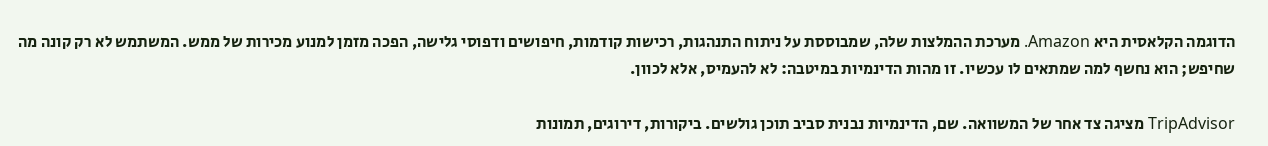הדוגמה הקלאסית היא Amazon. מערכת ההמלצות שלה, שמבוססת על ניתוח התנהגות, רכישות קודמות, חיפושים ודפוסי גלישה, הפכה מזמן למנוע מכירות של ממש. המשתמש לא רק קונה מה שחיפש; הוא נחשף למה שמתאים לו עכשיו. זו מהות הדינמיות במיטבה: לא להעמיס, אלא לכוון.

TripAdvisor מציגה צד אחר של המשוואה. שם, הדינמיות נבנית סביב תוכן גולשים. ביקורות, דירוגים, תמונות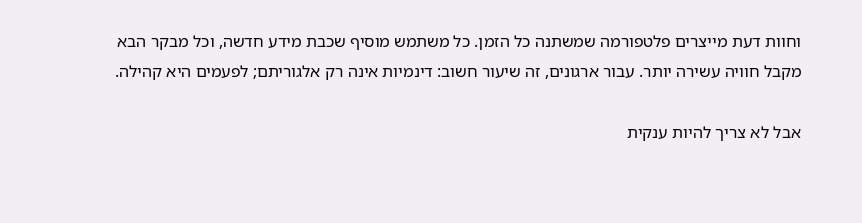וחוות דעת מייצרים פלטפורמה שמשתנה כל הזמן. כל משתמש מוסיף שכבת מידע חדשה, וכל מבקר הבא מקבל חוויה עשירה יותר. עבור ארגונים, זה שיעור חשוב: דינמיות אינה רק אלגוריתם; לפעמים היא קהילה.

אבל לא צריך להיות ענקית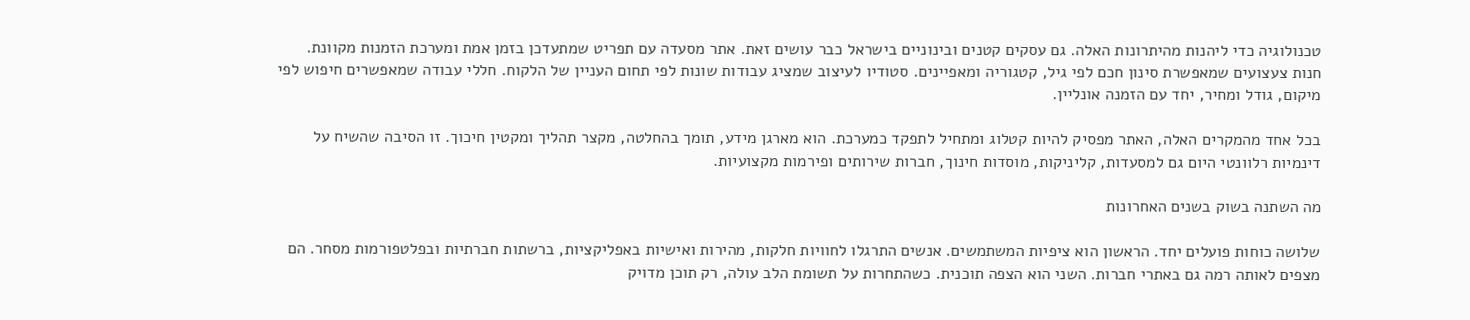טכנולוגיה כדי ליהנות מהיתרונות האלה. גם עסקים קטנים ובינוניים בישראל כבר עושים זאת. אתר מסעדה עם תפריט שמתעדכן בזמן אמת ומערכת הזמנות מקוונת. חנות צעצועים שמאפשרת סינון חכם לפי גיל, קטגוריה ומאפיינים. סטודיו לעיצוב שמציג עבודות שונות לפי תחום העניין של הלקוח. חללי עבודה שמאפשרים חיפוש לפי מיקום, גודל ומחיר, יחד עם הזמנה אונליין.

בכל אחד מהמקרים האלה, האתר מפסיק להיות קטלוג ומתחיל לתפקד כמערכת. הוא מארגן מידע, תומך בהחלטה, מקצר תהליך ומקטין חיכוך. זו הסיבה שהשיח על דינמיות רלוונטי היום גם למסעדות, קליניקות, מוסדות חינוך, חברות שירותים ופירמות מקצועיות.

מה השתנה בשוק בשנים האחרונות

שלושה כוחות פועלים יחד. הראשון הוא ציפיות המשתמשים. אנשים התרגלו לחוויות חלקות, מהירות ואישיות באפליקציות, ברשתות חברתיות ובפלטפורמות מסחר. הם מצפים לאותה רמה גם באתרי חברות. השני הוא הצפה תוכנית. כשהתחרות על תשומת הלב עולה, רק תוכן מדויק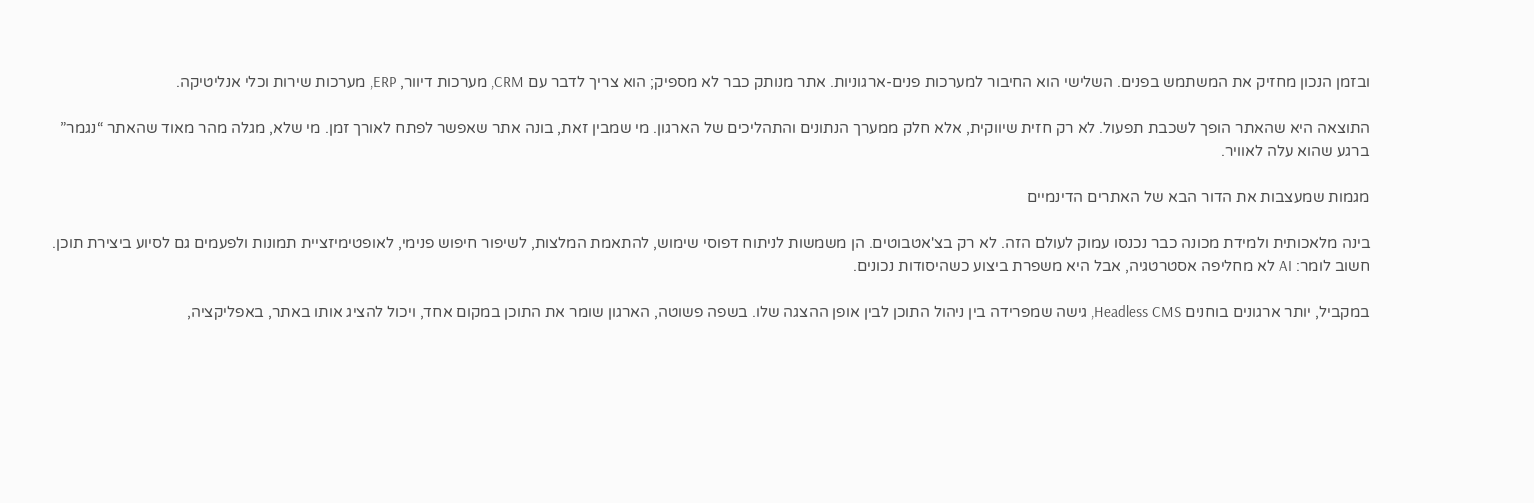ובזמן הנכון מחזיק את המשתמש בפנים. השלישי הוא החיבור למערכות פנים-ארגוניות. אתר מנותק כבר לא מספיק; הוא צריך לדבר עם CRM, מערכות דיוור, ERP, מערכות שירות וכלי אנליטיקה.

התוצאה היא שהאתר הופך לשכבת תפעול. לא רק חזית שיווקית, אלא חלק ממערך הנתונים והתהליכים של הארגון. מי שמבין זאת, בונה אתר שאפשר לפתח לאורך זמן. מי שלא, מגלה מהר מאוד שהאתר “נגמר” ברגע שהוא עלה לאוויר.

מגמות שמעצבות את הדור הבא של האתרים הדינמיים

בינה מלאכותית ולמידת מכונה כבר נכנסו עמוק לעולם הזה. לא רק בצ'אטבוטים. הן משמשות לניתוח דפוסי שימוש, להתאמת המלצות, לשיפור חיפוש פנימי, לאופטימיזציית תמונות ולפעמים גם לסיוע ביצירת תוכן. חשוב לומר: AI לא מחליפה אסטרטגיה, אבל היא משפרת ביצוע כשהיסודות נכונים.

במקביל, יותר ארגונים בוחנים Headless CMS, גישה שמפרידה בין ניהול התוכן לבין אופן ההצגה שלו. בשפה פשוטה, הארגון שומר את התוכן במקום אחד, ויכול להציג אותו באתר, באפליקציה,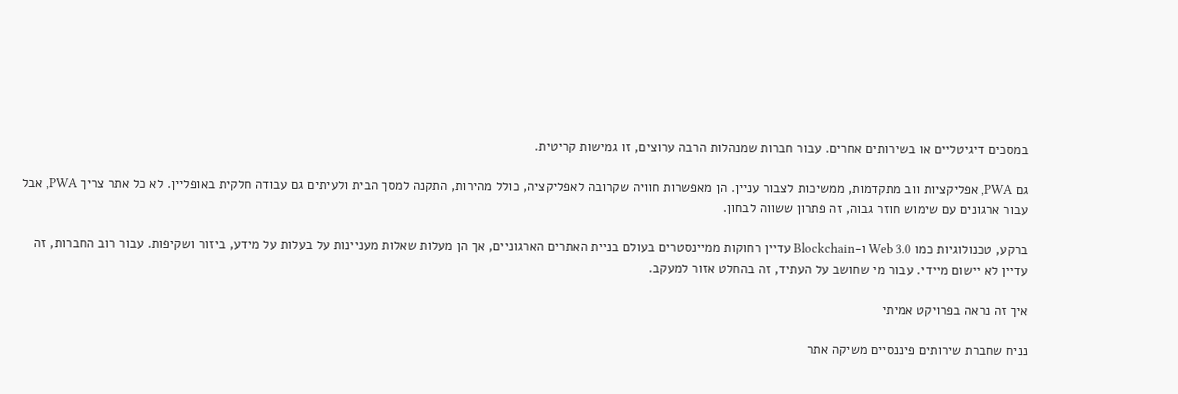במסכים דיגיטליים או בשירותים אחרים. עבור חברות שמנהלות הרבה ערוצים, זו גמישות קריטית.

גם PWA, אפליקציות ווב מתקדמות, ממשיכות לצבור עניין. הן מאפשרות חוויה שקרובה לאפליקציה, כולל מהירות, התקנה למסך הבית ולעיתים גם עבודה חלקית באופליין. לא כל אתר צריך PWA, אבל עבור ארגונים עם שימוש חוזר גבוה, זה פתרון ששווה לבחון.

ברקע, טכנולוגיות כמו Web 3.0 ו-Blockchain עדיין רחוקות ממיינסטרים בעולם בניית האתרים הארגוניים, אך הן מעלות שאלות מעניינות על בעלות על מידע, ביזור ושקיפות. עבור רוב החברות, זה עדיין לא יישום מיידי. עבור מי שחושב על העתיד, זה בהחלט אזור למעקב.

איך זה נראה בפרויקט אמיתי

נניח שחברת שירותים פיננסיים משיקה אתר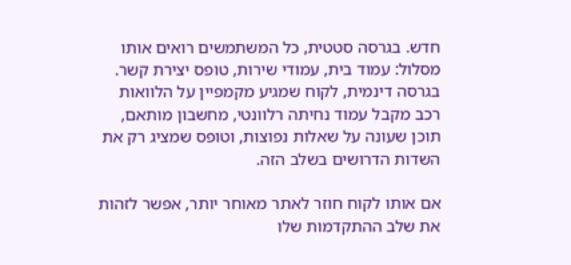חדש. בגרסה סטטית, כל המשתמשים רואים אותו מסלול: עמוד בית, עמודי שירות, טופס יצירת קשר. בגרסה דינמית, לקוח שמגיע מקמפיין על הלוואות רכב מקבל עמוד נחיתה רלוונטי, מחשבון מותאם, תוכן שעונה על שאלות נפוצות, וטופס שמציג רק את השדות הדרושים בשלב הזה.

אם אותו לקוח חוזר לאתר מאוחר יותר, אפשר לזהות את שלב ההתקדמות שלו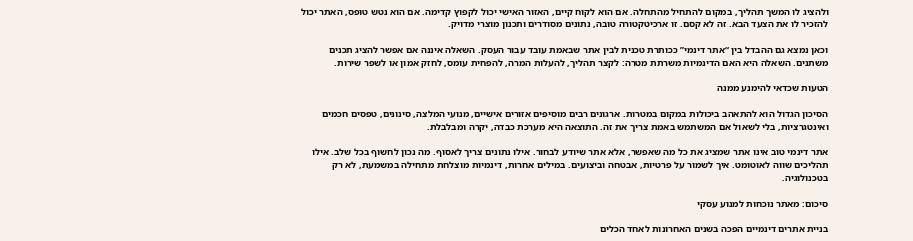ולהציג לו המשך תהליך, במקום להתחיל מהתחלה. אם הוא לקוח קיים, האזור האישי יכול לקפוץ קדימה. אם הוא נטש טופס, האתר יכול להזכיר לו את הצעד הבא. זה לא קסם. זו ארכיטקטורה טובה, נתונים מסודרים ותכנון מוצרי מדויק.

וכאן נמצא גם ההבדל בין “אתר דינמי” ככותרת טכנית לבין אתר שבאמת עובד עבור העסק. השאלה איננה אם אפשר להציג תכנים משתנים. השאלה היא האם הדינמיות משרתת מטרה: לקצר תהליך, להעלות המרה, להפחית עומס, לחזק אמון או לשפר שירות.

הטעות שכדאי להימנע ממנה

הסיכון הגדול הוא להתאהב ביכולות במקום במטרות. ארגונים רבים מוסיפים אזורים אישיים, מנועי המלצה, סינונים, טפסים חכמים ואינטגרציות, בלי לשאול אם המשתמש באמת צריך את זה. התוצאה היא מערכת כבדה, יקרה ומבלבלת.

אתר דינמי טוב אינו אתר שמציג את כל מה שאפשר, אלא אתר שיודע לבחור. אילו נתונים צריך לאסוף. מה נכון לחשוף בכל שלב. אילו תהליכים שווה לאוטומט. איך לשמור על פרטיות, אבטחה וביצועים. במילים אחרות, דינמיות מוצלחת מתחילה במשמעת, לא רק בטכנולוגיה.

סיכום: מאתר נוכחות למנוע עסקי

בניית אתרים דינמיים הפכה בשנים האחרונות לאחד הכלים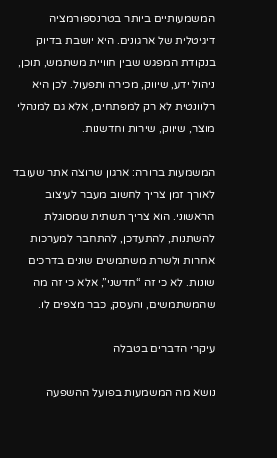המשמעותיים ביותר בטרנספורמציה דיגיטלית של ארגונים. היא יושבת בדיוק בנקודת המפגש שבין חוויית משתמש, תוכן, ניהול ידע, שיווק, מכירה ותפעול. לכן היא רלוונטית לא רק למפתחים, אלא גם למנהלי מוצר, שיווק, שירות וחדשנות.

המשמעות ברורה: ארגון שרוצה אתר שעובד לאורך זמן צריך לחשוב מעבר לעיצוב הראשוני. הוא צריך תשתית שמסוגלת להשתנות, להתעדכן, להתחבר למערכות אחרות ולשרת משתמשים שונים בדרכים שונות. לא כי זה “חדשני”, אלא כי זה מה שהמשתמשים, והעסק, כבר מצפים לו.

עיקרי הדברים בטבלה

נושא מה המשמעות בפועל ההשפעה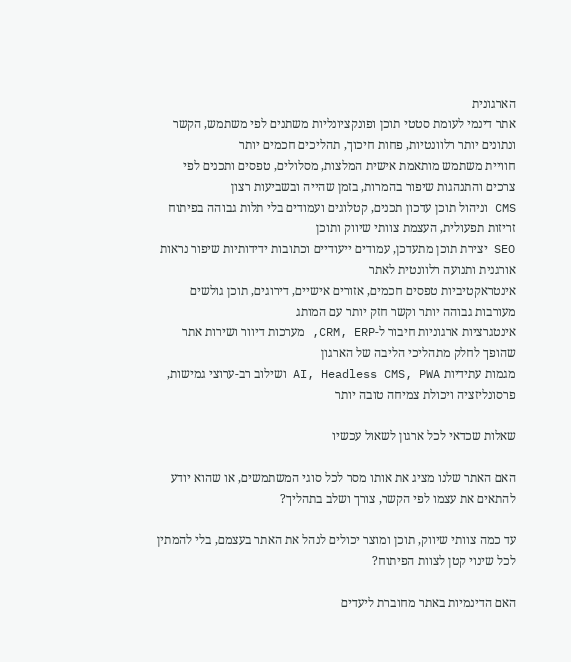הארגונית
אתר דינמי לעומת סטטי תוכן ופונקציונליות משתנים לפי משתמש, הקשר ונתונים יותר רלוונטיות, פחות חיכוך, תהליכים חכמים יותר
חוויית משתמש מותאמת אישית המלצות, מסלולים, טפסים ותכנים לפי צרכים והתנהגות שיפור בהמרות, בזמן שהייה ובשביעות רצון
CMS וניהול תוכן עדכון תכנים, קטלוגים ועמודים בלי תלות גבוהה בפיתוח זריזות תפעולית, העצמת צוותי שיווק ותוכן
SEO יצירת תוכן מתעדכן, עמודים ייעודיים וכתובות ידידותיות שיפור נראות אורגנית ותנועה רלוונטית לאתר
אינטראקטיביות טפסים חכמים, אזורים אישיים, דירוגים, תוכן גולשים מעורבות גבוהה יותר וקשר חזק יותר עם המותג
אינטגרציות ארגוניות חיבור ל-CRM, ERP, מערכות דיוור ושירות אתר שהופך לחלק מתהליכי הליבה של הארגון
מגמות עתידיות AI, Headless CMS, PWA ושילוב רב-ערוצי גמישות, פרסונליזציה ויכולת צמיחה טובה יותר

שאלות שכדאי לכל ארגון לשאול עכשיו

האם האתר שלנו מציג את אותו מסר לכל סוגי המשתמשים, או שהוא יודע להתאים את עצמו לפי הקשר, צורך ושלב בתהליך?

עד כמה צוותי שיווק, תוכן ומוצר יכולים לנהל את האתר בעצמם, בלי להמתין לכל שינוי קטן לצוות הפיתוח?

האם הדינמיות באתר מחוברת ליעדים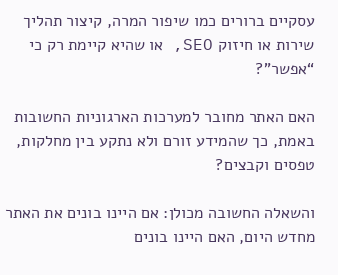עסקיים ברורים כמו שיפור המרה, קיצור תהליך שירות או חיזוק SEO, או שהיא קיימת רק כי “אפשר”?

האם האתר מחובר למערכות הארגוניות החשובות באמת, כך שהמידע זורם ולא נתקע בין מחלקות, טפסים וקבצים?

והשאלה החשובה מכולן: אם היינו בונים את האתר מחדש היום, האם היינו בונים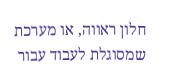חלון ראווה, או מערכת שמסוגלת לעבוד עבור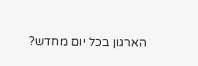הארגון בכל יום מחדש?